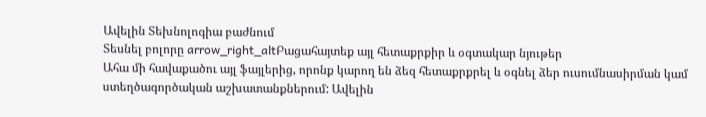Ավելին Տեխնոլոգիա բաժնում
Տեսնել բոլորը arrow_right_altԲացահայտեք այլ հետաքրքիր և օգտակար նյութեր
Ահա մի հավաքածու այլ ֆայլերից, որոնք կարող են ձեզ հետաքրքրել և օգնել ձեր ուսումնասիրման կամ ստեղծագործական աշխատանքներում: Ավելին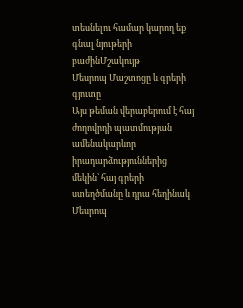տեսնելու համար կարող եք գնալ նյութերի բաժինՄշակույթ
Մեսրոպ Մաշտոցը և գրերի գյուտը
Այս թեման վերաբերում է հայ ժողովրդի պատմության ամենակարևոր իրադարձություններից մեկին՝ հայ գրերի ստեղծմանը և դրա հեղինակ Մեսրոպ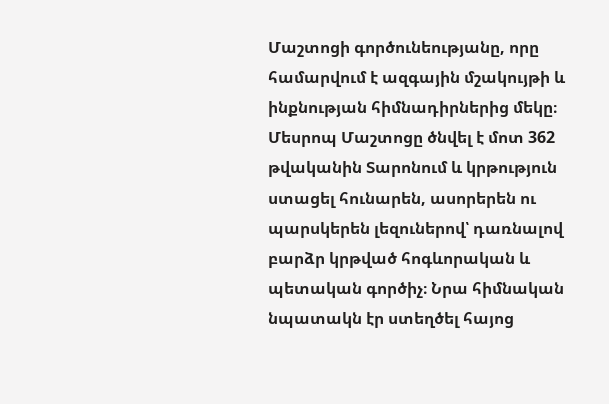Մաշտոցի գործունեությանը, որը համարվում է ազգային մշակույթի և ինքնության հիմնադիրներից մեկը։ Մեսրոպ Մաշտոցը ծնվել է մոտ 362 թվականին Տարոնում և կրթություն ստացել հունարեն, ասորերեն ու պարսկերեն լեզուներով՝ դառնալով բարձր կրթված հոգևորական և պետական գործիչ։ Նրա հիմնական նպատակն էր ստեղծել հայոց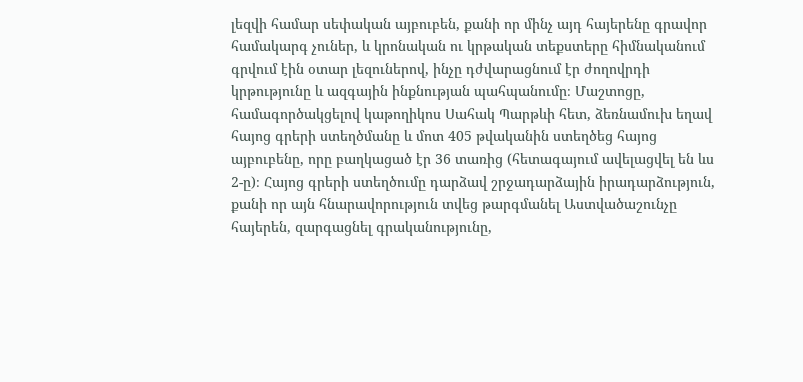լեզվի համար սեփական այբուբեն, քանի որ մինչ այդ հայերենը գրավոր համակարգ չուներ, և կրոնական ու կրթական տեքստերը հիմնականում գրվում էին օտար լեզուներով, ինչը դժվարացնում էր ժողովրդի կրթությունը և ազգային ինքնության պահպանումը։ Մաշտոցը, համագործակցելով կաթողիկոս Սահակ Պարթևի հետ, ձեռնամուխ եղավ հայոց գրերի ստեղծմանը և մոտ 405 թվականին ստեղծեց հայոց այբուբենը, որը բաղկացած էր 36 տառից (հետագայում ավելացվել են ևս 2-ը)։ Հայոց գրերի ստեղծումը դարձավ շրջադարձային իրադարձություն, քանի որ այն հնարավորություն տվեց թարգմանել Աստվածաշունչը հայերեն, զարգացնել գրականությունը,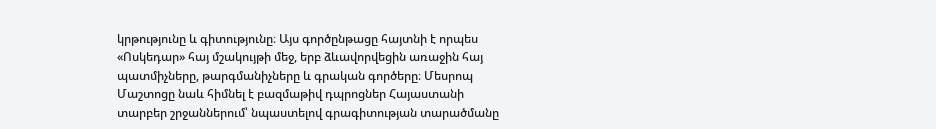կրթությունը և գիտությունը։ Այս գործընթացը հայտնի է որպես «Ոսկեդար» հայ մշակույթի մեջ, երբ ձևավորվեցին առաջին հայ պատմիչները, թարգմանիչները և գրական գործերը։ Մեսրոպ Մաշտոցը նաև հիմնել է բազմաթիվ դպրոցներ Հայաստանի տարբեր շրջաններում՝ նպաստելով գրագիտության տարածմանը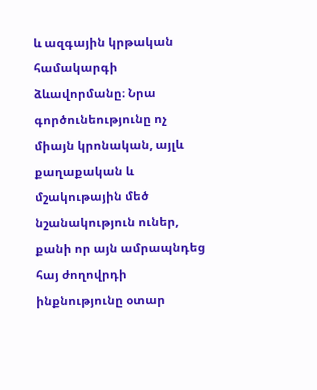և ազգային կրթական համակարգի ձևավորմանը։ Նրա գործունեությունը ոչ միայն կրոնական, այլև քաղաքական և մշակութային մեծ նշանակություն ուներ, քանի որ այն ամրապնդեց հայ ժողովրդի ինքնությունը օտար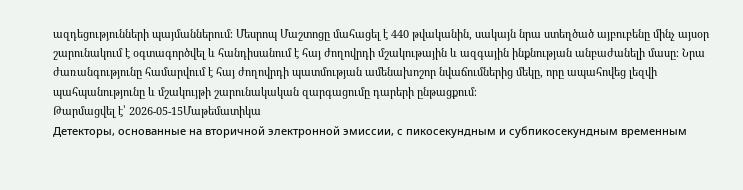ազդեցությունների պայմաններում։ Մեսրոպ Մաշտոցը մահացել է 440 թվականին, սակայն նրա ստեղծած այբուբենը մինչ այսօր շարունակում է օգտագործվել և հանդիսանում է հայ ժողովրդի մշակութային և ազգային ինքնության անբաժանելի մասը։ Նրա ժառանգությունը համարվում է հայ ժողովրդի պատմության ամենախոշոր նվաճումներից մեկը, որը ապահովեց լեզվի պահպանությունը և մշակույթի շարունակական զարգացումը դարերի ընթացքում։
Թարմացվել է՝ 2026-05-15Մաթեմատիկա
Детекторы, основанные на вторичной электронной эмиссии, с пикосекундным и субпикосекундным временным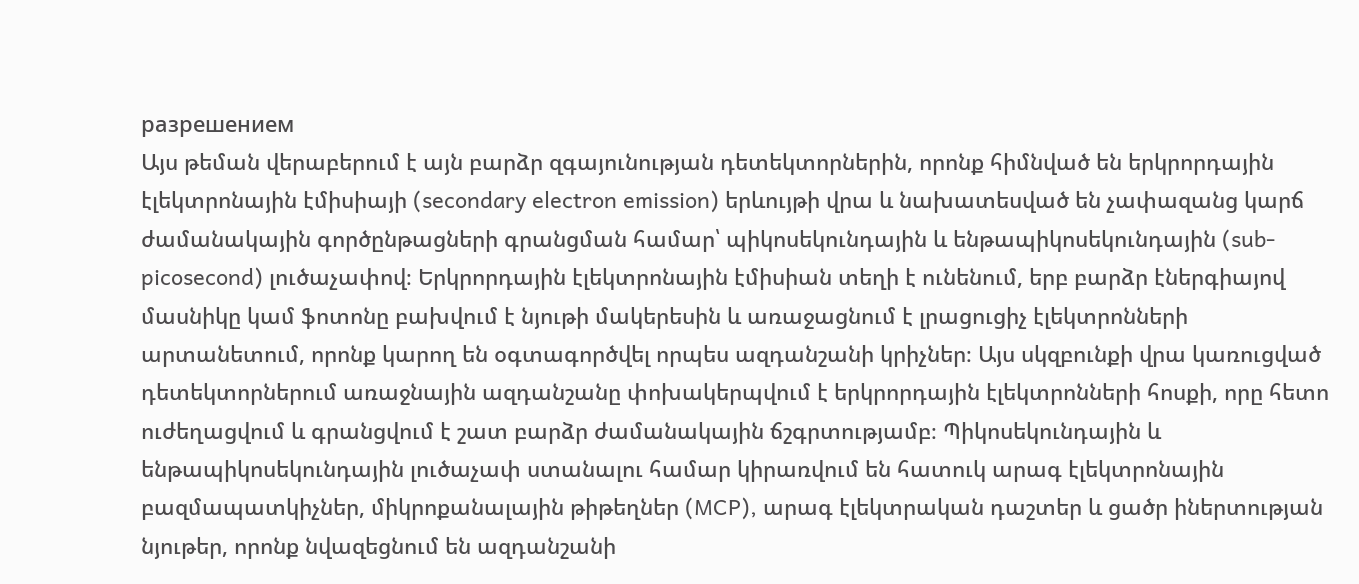разрешением
Այս թեման վերաբերում է այն բարձր զգայունության դետեկտորներին, որոնք հիմնված են երկրորդային էլեկտրոնային էմիսիայի (secondary electron emission) երևույթի վրա և նախատեսված են չափազանց կարճ ժամանակային գործընթացների գրանցման համար՝ պիկոսեկունդային և ենթապիկոսեկունդային (sub-picosecond) լուծաչափով։ Երկրորդային էլեկտրոնային էմիսիան տեղի է ունենում, երբ բարձր էներգիայով մասնիկը կամ ֆոտոնը բախվում է նյութի մակերեսին և առաջացնում է լրացուցիչ էլեկտրոնների արտանետում, որոնք կարող են օգտագործվել որպես ազդանշանի կրիչներ։ Այս սկզբունքի վրա կառուցված դետեկտորներում առաջնային ազդանշանը փոխակերպվում է երկրորդային էլեկտրոնների հոսքի, որը հետո ուժեղացվում և գրանցվում է շատ բարձր ժամանակային ճշգրտությամբ։ Պիկոսեկունդային և ենթապիկոսեկունդային լուծաչափ ստանալու համար կիրառվում են հատուկ արագ էլեկտրոնային բազմապատկիչներ, միկրոքանալային թիթեղներ (MCP), արագ էլեկտրական դաշտեր և ցածր իներտության նյութեր, որոնք նվազեցնում են ազդանշանի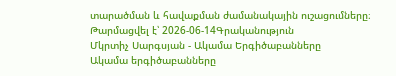տարածման և հավաքման ժամանակային ուշացումները։
Թարմացվել է՝ 2026-06-14Գրականություն
Մկրտիչ Սարգսյան - Ակամա Երգիծաբանները
Ակամա երգիծաբանները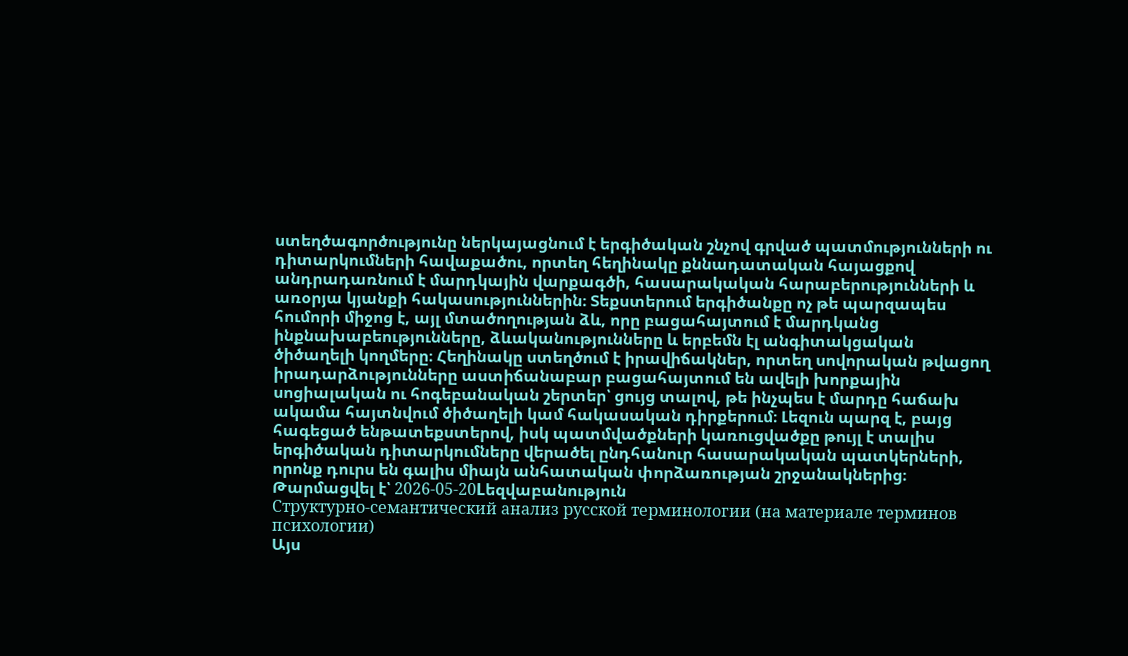ստեղծագործությունը ներկայացնում է երգիծական շնչով գրված պատմությունների ու դիտարկումների հավաքածու, որտեղ հեղինակը քննադատական հայացքով անդրադառնում է մարդկային վարքագծի, հասարակական հարաբերությունների և առօրյա կյանքի հակասություններին։ Տեքստերում երգիծանքը ոչ թե պարզապես հումորի միջոց է, այլ մտածողության ձև, որը բացահայտում է մարդկանց ինքնախաբեությունները, ձևականությունները և երբեմն էլ անգիտակցական ծիծաղելի կողմերը։ Հեղինակը ստեղծում է իրավիճակներ, որտեղ սովորական թվացող իրադարձությունները աստիճանաբար բացահայտում են ավելի խորքային սոցիալական ու հոգեբանական շերտեր՝ ցույց տալով, թե ինչպես է մարդը հաճախ ակամա հայտնվում ծիծաղելի կամ հակասական դիրքերում։ Լեզուն պարզ է, բայց հագեցած ենթատեքստերով, իսկ պատմվածքների կառուցվածքը թույլ է տալիս երգիծական դիտարկումները վերածել ընդհանուր հասարակական պատկերների, որոնք դուրս են գալիս միայն անհատական փորձառության շրջանակներից։
Թարմացվել է՝ 2026-05-20Lեզվաբանություն
Структурно-семантический анализ русской терминологии (на материале терминов психологии)
Այս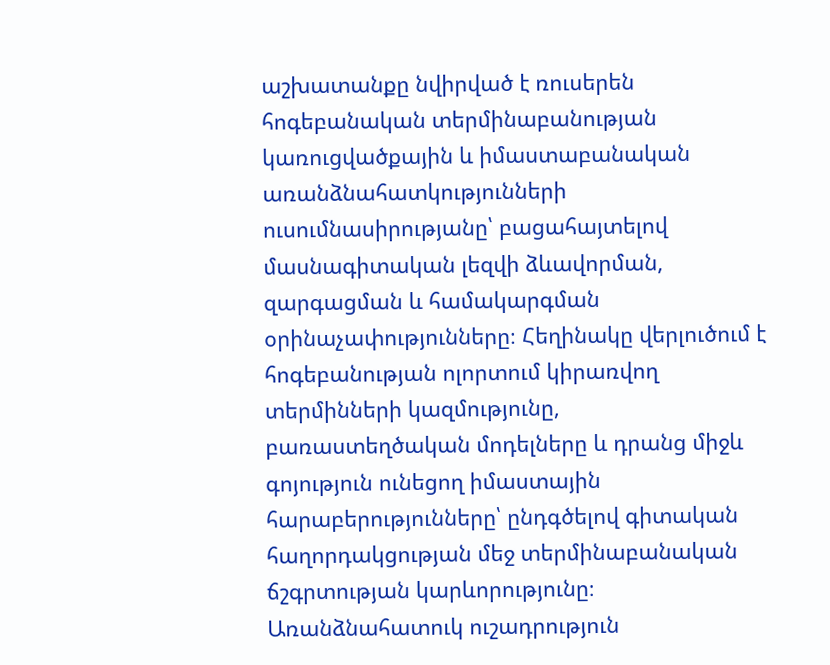աշխատանքը նվիրված է ռուսերեն հոգեբանական տերմինաբանության կառուցվածքային և իմաստաբանական առանձնահատկությունների ուսումնասիրությանը՝ բացահայտելով մասնագիտական լեզվի ձևավորման, զարգացման և համակարգման օրինաչափությունները։ Հեղինակը վերլուծում է հոգեբանության ոլորտում կիրառվող տերմինների կազմությունը, բառաստեղծական մոդելները և դրանց միջև գոյություն ունեցող իմաստային հարաբերությունները՝ ընդգծելով գիտական հաղորդակցության մեջ տերմինաբանական ճշգրտության կարևորությունը։ Առանձնահատուկ ուշադրություն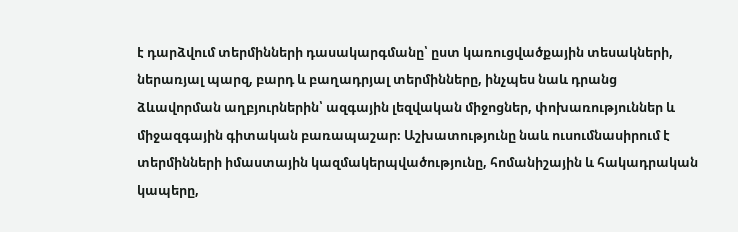է դարձվում տերմինների դասակարգմանը՝ ըստ կառուցվածքային տեսակների, ներառյալ պարզ, բարդ և բաղադրյալ տերմինները, ինչպես նաև դրանց ձևավորման աղբյուրներին՝ ազգային լեզվական միջոցներ, փոխառություններ և միջազգային գիտական բառապաշար։ Աշխատությունը նաև ուսումնասիրում է տերմինների իմաստային կազմակերպվածությունը, հոմանիշային և հակադրական կապերը,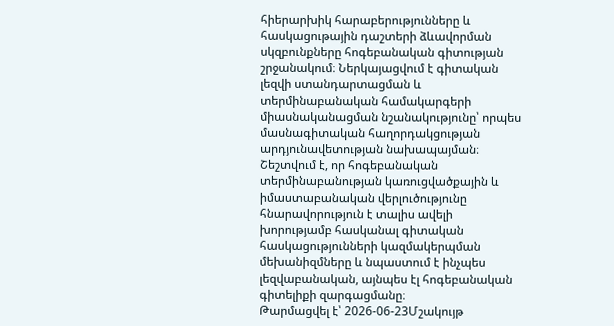հիերարխիկ հարաբերությունները և հասկացութային դաշտերի ձևավորման սկզբունքները հոգեբանական գիտության շրջանակում։ Ներկայացվում է գիտական լեզվի ստանդարտացման և տերմինաբանական համակարգերի միասնականացման նշանակությունը՝ որպես մասնագիտական հաղորդակցության արդյունավետության նախապայման։ Շեշտվում է, որ հոգեբանական տերմինաբանության կառուցվածքային և իմաստաբանական վերլուծությունը հնարավորություն է տալիս ավելի խորությամբ հասկանալ գիտական հասկացությունների կազմակերպման մեխանիզմները և նպաստում է ինչպես լեզվաբանական, այնպես էլ հոգեբանական գիտելիքի զարգացմանը։
Թարմացվել է՝ 2026-06-23Մշակույթ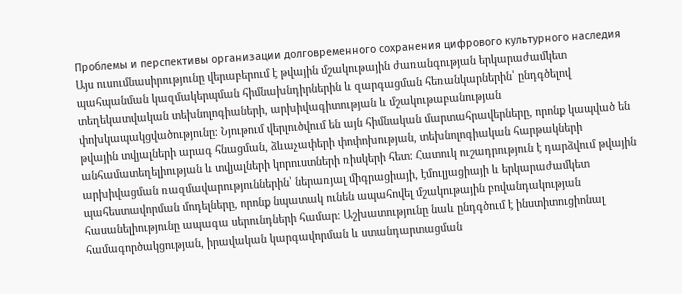Проблемы и перспективы организации долговременного сохранения цифрового культурного наследия
Այս ուսումնասիրությունը վերաբերում է թվային մշակութային ժառանգության երկարաժամկետ պահպանման կազմակերպման հիմնախնդիրներին և զարգացման հեռանկարներին՝ ընդգծելով տեղեկատվական տեխնոլոգիաների, արխիվագիտության և մշակութաբանության փոխկապակցվածությունը։ Նյութում վերլուծվում են այն հիմնական մարտահրավերները, որոնք կապված են թվային տվյալների արագ հնացման, ձևաչափերի փոփոխության, տեխնոլոգիական հարթակների անհամատեղելիության և տվյալների կորուստների ռիսկերի հետ։ Հատուկ ուշադրություն է դարձվում թվային արխիվացման ռազմավարություններին՝ ներառյալ միգրացիայի, էմուլյացիայի և երկարաժամկետ պահեստավորման մոդելները, որոնք նպատակ ունեն ապահովել մշակութային բովանդակության հասանելիությունը ապագա սերունդների համար։ Աշխատությունը նաև ընդգծում է ինստիտուցիոնալ համագործակցության, իրավական կարգավորման և ստանդարտացման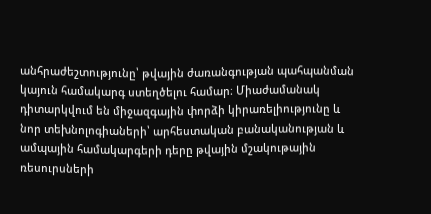անհրաժեշտությունը՝ թվային ժառանգության պահպանման կայուն համակարգ ստեղծելու համար։ Միաժամանակ դիտարկվում են միջազգային փորձի կիրառելիությունը և նոր տեխնոլոգիաների՝ արհեստական բանականության և ամպային համակարգերի դերը թվային մշակութային ռեսուրսների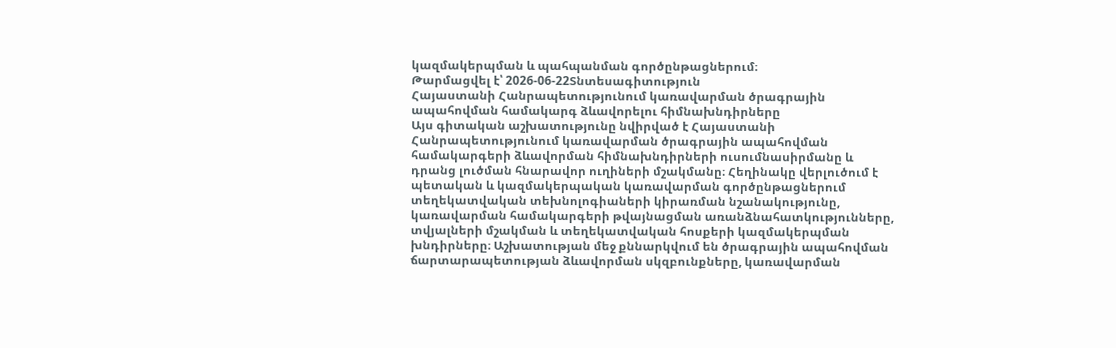կազմակերպման և պահպանման գործընթացներում։
Թարմացվել է՝ 2026-06-22Տնտեսագիտություն
Հայաստանի Հանրապետությունում կառավարման ծրագրային ապահովման համակարգ ձևավորելու հիմնախնդիրները
Այս գիտական աշխատությունը նվիրված է Հայաստանի Հանրապետությունում կառավարման ծրագրային ապահովման համակարգերի ձևավորման հիմնախնդիրների ուսումնասիրմանը և դրանց լուծման հնարավոր ուղիների մշակմանը։ Հեղինակը վերլուծում է պետական և կազմակերպական կառավարման գործընթացներում տեղեկատվական տեխնոլոգիաների կիրառման նշանակությունը, կառավարման համակարգերի թվայնացման առանձնահատկությունները, տվյալների մշակման և տեղեկատվական հոսքերի կազմակերպման խնդիրները։ Աշխատության մեջ քննարկվում են ծրագրային ապահովման ճարտարապետության ձևավորման սկզբունքները, կառավարման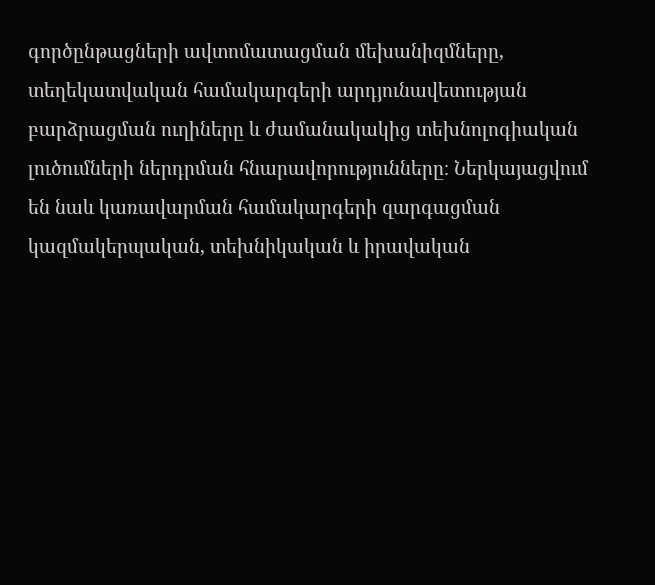գործընթացների ավտոմատացման մեխանիզմները, տեղեկատվական համակարգերի արդյունավետության բարձրացման ուղիները և ժամանակակից տեխնոլոգիական լուծումների ներդրման հնարավորությունները։ Ներկայացվում են նաև կառավարման համակարգերի զարգացման կազմակերպական, տեխնիկական և իրավական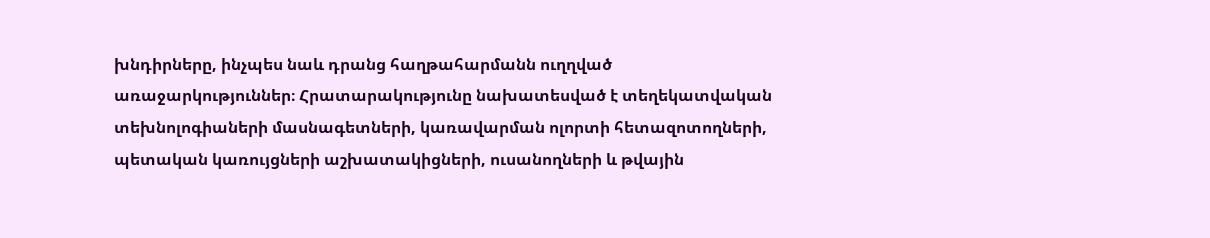խնդիրները, ինչպես նաև դրանց հաղթահարմանն ուղղված առաջարկություններ։ Հրատարակությունը նախատեսված է տեղեկատվական տեխնոլոգիաների մասնագետների, կառավարման ոլորտի հետազոտողների, պետական կառույցների աշխատակիցների, ուսանողների և թվային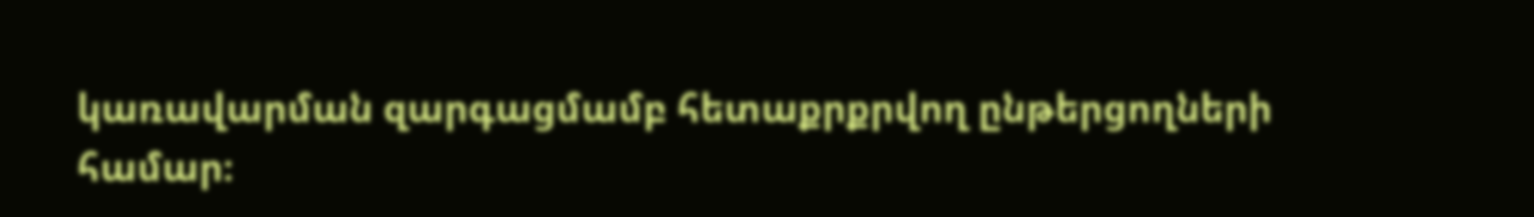կառավարման զարգացմամբ հետաքրքրվող ընթերցողների համար։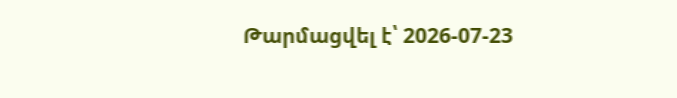Թարմացվել է՝ 2026-07-23